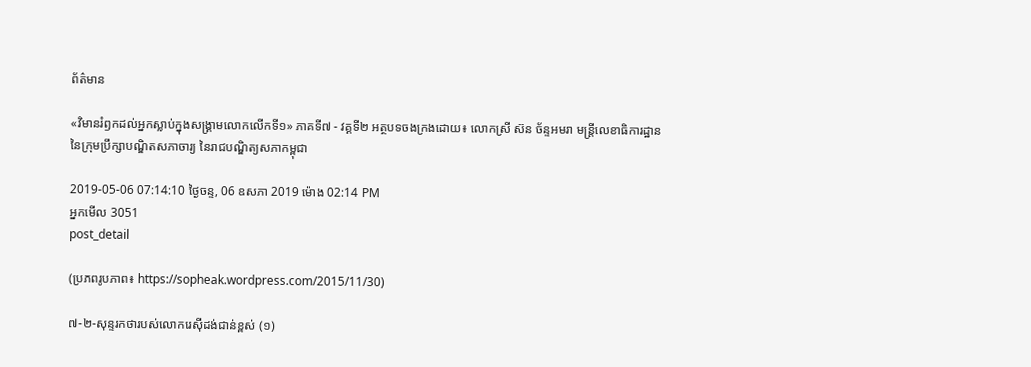ព័ត៌មាន

«វិមានរំឭកដល់អ្នកស្លាប់ក្នុងសង្គ្រាមលោកលើកទី១» ភាគទី៧ - វគ្គទី២ អត្ថបទចងក្រងដោយ៖ លោកស្រី ស៊ន ច័ន្ទអមរា មន្ត្រីលេខាធិការដ្ឋាននៃក្រុមប្រឹក្សាបណ្ឌិតសភាចារ្យ នៃរាជបណ្ឌិត្យសភាកម្ពុជា

2019-05-06 07:14:10 ថ្ងៃចន្ទ, 06 ឧសភា 2019 ម៉ោង 02:14 PM
អ្នកមើល 3051
post_detail

(ប្រភពរូបភាព៖ https://sopheak.wordpress.com/2015/11/30)

៧-២-សុន្ទរកថារបស់លោករេស៊ីដង់ជាន់ខ្ពស់ (១)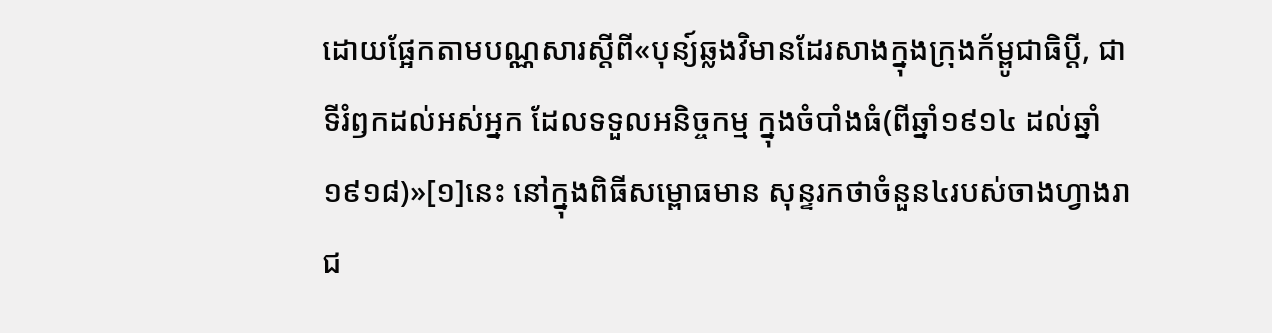ដោយផ្អែកតាមបណ្ណសារស្តីពី«បុន្យ៍ឆ្លងវិមានដែរសាងក្នុងក្រុងក័ម្ពូជាធិប្តី, ជាទីរំឭកដល់អស់អ្នក ដែលទទួលអនិច្ចកម្ម ក្នុងចំបាំងធំ(ពីឆ្នាំ១៩១៤ ដល់ឆ្នាំ១៩១៨)»[១]នេះ នៅក្នុងពិធីសម្ពោធមាន សុន្ទរកថាចំនួន៤របស់ចាងហ្វាងរាជ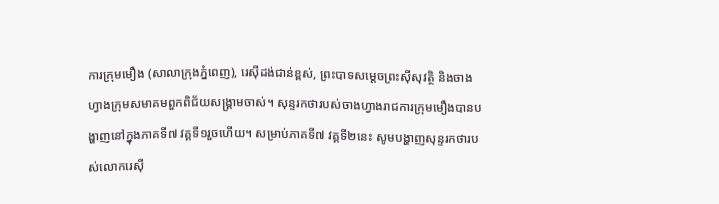ការក្រុមមឿង (សាលាក្រុងភ្នំពេញ), រេស៊ីដង់ជាន់ខ្ពស់, ព្រះបាទសម្ដេចព្រះស៊ីសុវត្ថិ និងចាងហ្វាងក្រុមសមាគមពួកពិជ័យសង្គ្រាមចាស់។ សុន្ទរកថារបស់ចាងហ្វាងរាជការក្រុមមឿងបានបង្ហាញនៅក្នុងភាគទី៧ វគ្គទី១រួចហើយ។ សម្រាប់ភាគទី៧ វគ្គទី២នេះ សូមបង្ហាញសុន្ទរកថារបស់លោករេស៊ី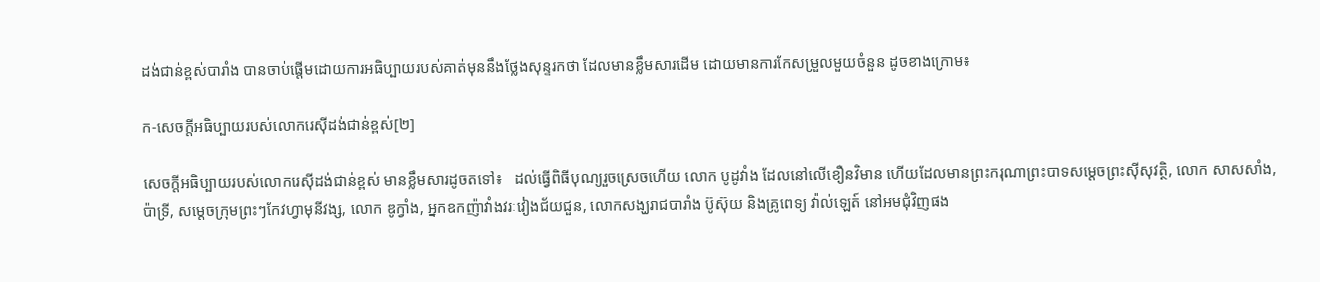ដង់ជាន់ខ្ពស់បារាំង បានចាប់ផ្តើមដោយការអធិប្បាយរបស់គាត់មុននឹងថ្លែងសុន្ទរកថា ដែលមានខ្លឹមសារដើម ដោយមានការកែសម្រួលមួយចំនួន ដូចខាងក្រោម៖

ក-សេចក្តីអធិប្បាយរបស់លោករេស៊ីដង់ជាន់ខ្ពស់[២]

សេចក្តីអធិប្បាយរបស់លោករេស៊ីដង់ជាន់ខ្ពស់ មានខ្លឹមសារដូចតទៅ៖   ដល់ធ្វើពិធីបុណ្យរួចស្រេចហើយ លោក បូដូវាំង ដែលនៅលើខឿនវិមាន ហើយដែលមានព្រះករុណាព្រះបាទសម្តេចព្រះស៊ីសុវត្ថិ, លោក សាសសាំង, ប៉ាទ្រី, សម្តេចក្រុមព្រះៗកែវហ្វាមុនីវង្ស, លោក ឌូក្វាំង, អ្នកឧកញ៉ាវាំងវរៈវៀងជ័យជួន, លោកសង្ឃរាជបារាំង ប៊ូស៊ុយ និងគ្រូពេទ្យ វ៉ាល់ឡេត៍ នៅអមជុំវិញផង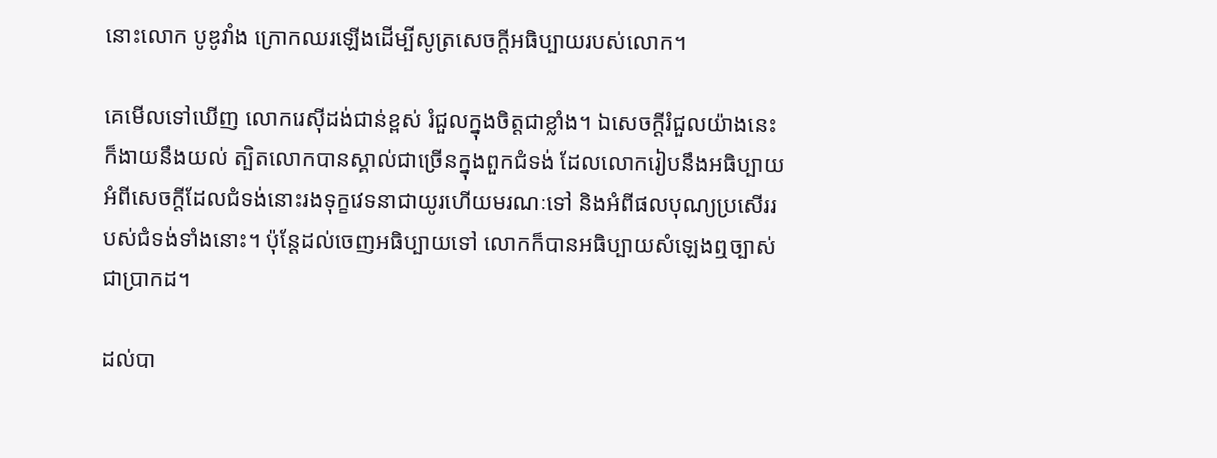នោះលោក បូឌូវាំង ក្រោកឈរឡើងដើម្បីសូត្រសេចក្តីអធិប្បាយរបស់លោក។

គេមើលទៅឃើញ លោករេស៊ីដង់ជាន់ខ្ពស់ រំជួលក្នុងចិត្តជាខ្លាំង។ ឯសេចក្តីរំជួលយ៉ាងនេះក៏ងាយនឹងយល់ ត្បិតលោកបានស្គាល់ជាច្រើនក្នុងពួកជំទង់ ដែលលោករៀបនឹងអធិប្បាយអំពីសេចក្តីដែលជំទង់នោះរងទុក្ខវេទនាជាយូរហើយមរណៈទៅ និងអំពីផលបុណ្យប្រសើររបស់ជំទង់ទាំងនោះ។ ប៉ុន្តែដល់ចេញអធិប្បាយទៅ លោកក៏បានអធិប្បាយសំឡេងឮច្បាស់ជាប្រាកដ។

ដល់បា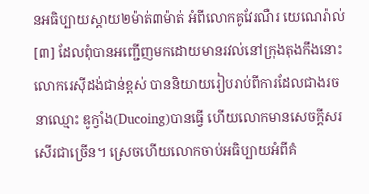នអធិប្បាយស្តាយ២ម៉ាត់៣ម៉ាត់ អំពីលោកគូវែរណឺរ យេណេរ៉ាល់[៣] ដែលពុំបានអញ្ជើញមកដោយមានរវល់នៅក្រុងតុងកឹងនោះ លោករេស៊ីដង់ជាន់ខ្ពស់ បាននិយាយរៀបរាប់ពីការដែលជាងរចនាឈ្មោះ ឌូក្វាំង(Ducoing)បានធ្វើ ហើយលោកមានសេចក្តីសរសើរជាច្រើន។ ស្រេចហើយលោកចាប់អធិប្បាយអំពីគំ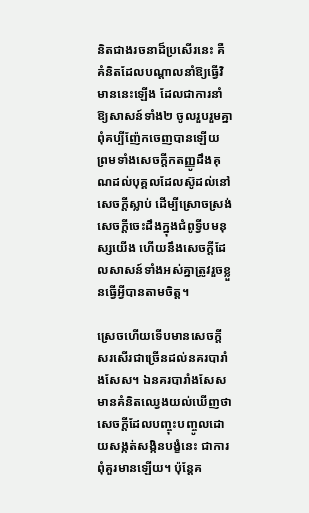និតជាងរចនាដ៏ប្រសើរនេះ គឺគំនិតដែលបណ្តាលនាំឱ្យធ្វើវិមាននេះឡើង ដែលជាការនាំឱ្យសាសន៍ទាំង២ ចូលរួបរួមគ្នាពុំគប្បីញ៉ែកចេញបានឡើយ ព្រមទាំងសេចក្តីកតញ្ញូដឹងគុណដល់បុគ្គលដែលស៊ូដល់នៅសេចក្តីស្លាប់ ដើម្បីស្រោចស្រង់សេចក្តីចេះដឹងក្នុងជំពូទ្វីបមនុស្សយើង ហើយនឹងសេចក្តីដែលសាសន៍ទាំងអស់គ្នាត្រូវរួចខ្លួនធ្វើអ្វីបានតាមចិត្ត។

ស្រេចហើយទើបមានសេចក្តីសរសើរជាច្រើនដល់នគរបារាំងសែស។ ឯនគរបារាំងសែសមានគំនិតឈ្វេងយល់ឃើញថាសេចក្តីដែលបញ្ចុះបញ្ចូលដោយសង្កត់សង្កិនបង្ខំនេះ ជាការពុំគួរមានឡើយ។ ប៉ុន្តែគ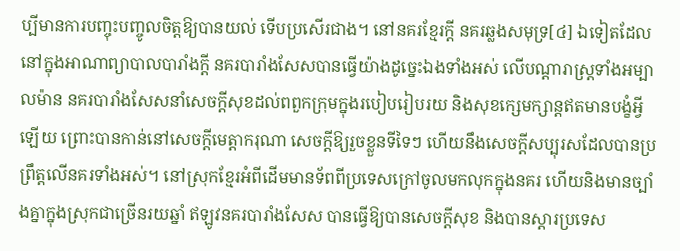ប្បីមានការបញ្ចុះបញ្ចូលចិត្តឱ្យបានយល់ ទើបប្រសើរជាង។ នៅនគរខ្មែរក្តី នគរឆ្លងសមុទ្រ[៤] ឯទៀតដែលនៅក្នុងអាណាព្យាបាលបារាំងក្តី នគរបារាំងសែសបានធ្វើយ៉ាងដូច្នេះឯងទាំងអស់ លើបណ្តារាស្ត្រទាំងអម្បាលម៉ាន នគរបារាំងសែសនាំសេចក្តីសុខដល់ពពួកក្រុមក្នុងរបៀបរៀបរយ និងសុខក្សេមក្សាន្តឥតមានបង្ខំអ្វីឡើយ ព្រោះបានកាន់នៅសេចក្តីមេត្តាករុណា សេចក្តីឱ្យរួចខ្លួនទីទៃៗ ហើយនឹងសេចក្តីសប្បុរសដែលបានប្រព្រឹត្តលើនគរទាំងអស់។ នៅស្រុកខ្មែរអំពីដើមមានទ័ពពីប្រទេសក្រៅចូលមកលុកក្នុងនគរ ហើយនិងមានច្បាំងគ្នាក្នុងស្រុកជាច្រើនរយឆ្នាំ ឥឡូវនគរបារាំងសែស បានធ្វើឱ្យបានសេចក្តីសុខ និងបានស្តារប្រទេស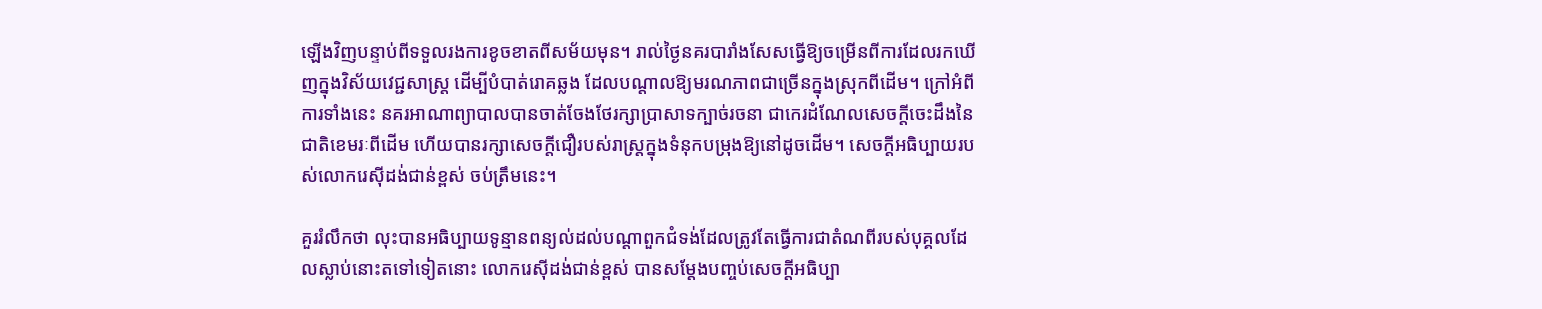ឡើងវិញបន្ទាប់ពីទទួលរងការខូចខាតពីសម័យមុន។ រាល់ថ្ងៃនគរបារាំងសែសធ្វើឱ្យចម្រើនពីការដែលរកឃើញក្នុងវិស័យវេជ្ជសាស្ត្រ ដើម្បីបំបាត់រោគឆ្លង ដែលបណ្តាលឱ្យមរណភាពជាច្រើនក្នុងស្រុកពីដើម។ ក្រៅអំពីការទាំងនេះ នគរអាណាព្យាបាលបានចាត់ចែងថែរក្សាប្រាសាទក្បាច់រចនា ជាកេរដំណែលសេចក្តីចេះដឹងនៃជាតិខេមរៈពីដើម ហើយបានរក្សាសេចក្តីជឿរបស់រាស្ត្រក្នុងទំនុកបម្រុងឱ្យនៅដូចដើម។ សេចក្តីអធិប្បាយរបស់លោករេស៊ីដង់ជាន់ខ្ពស់ ចប់ត្រឹមនេះ។

គួររំលឹកថា លុះបានអធិប្បាយទូន្មានពន្យល់ដល់បណ្តាពួកជំទង់ដែលត្រូវតែធ្វើការជាតំណពីរបស់បុគ្គលដែលស្លាប់នោះតទៅទៀតនោះ លោករេស៊ីដង់ជាន់ខ្ពស់ បានសម្តែងបញ្ចប់សេចក្តីអធិប្បា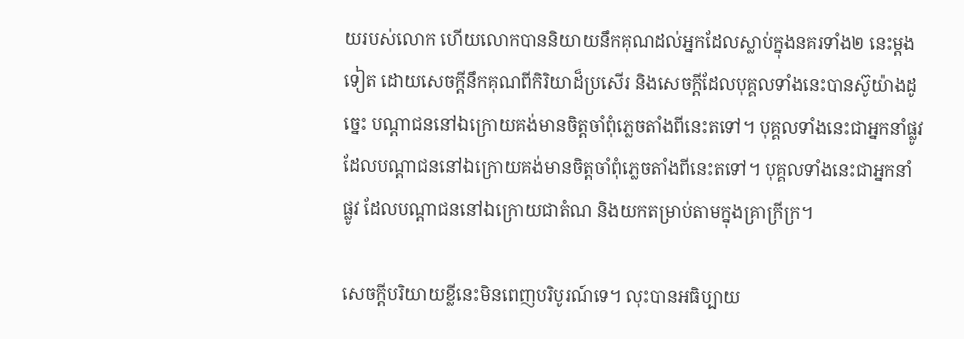យរបស់លោក ហើយលោកបាននិយាយនឹកគុណដល់អ្នកដែលស្លាប់ក្នុងនគរទាំង២ នេះម្តងទៀត ដោយសេចក្តីនឹកគុណពីកិរិយាដ៏ប្រសើរ និងសេចក្តីដែលបុគ្គលទាំងនេះបានស៊ូយ៉ាងដូច្នេះ បណ្តាជននៅឯក្រោយគង់មានចិត្តចាំពុំភ្លេចតាំងពីនេះតទៅ។ បុគ្គលទាំងនេះជាអ្នកនាំផ្លូវ ដែលបណ្តាជននៅឯក្រោយគង់មានចិត្តចាំពុំភ្លេចតាំងពីនេះតទៅ។ បុគ្គលទាំងនេះជាអ្នកនាំផ្លូវ ដែលបណ្តាជននៅឯក្រោយជាតំណ និងយកតម្រាប់តាមក្នុងគ្រាក្រីក្រ។

សេចក្តីបរិយាយខ្លីនេះមិនពេញបរិបូរណ៍ទេ។ លុះបានអធិប្បាយ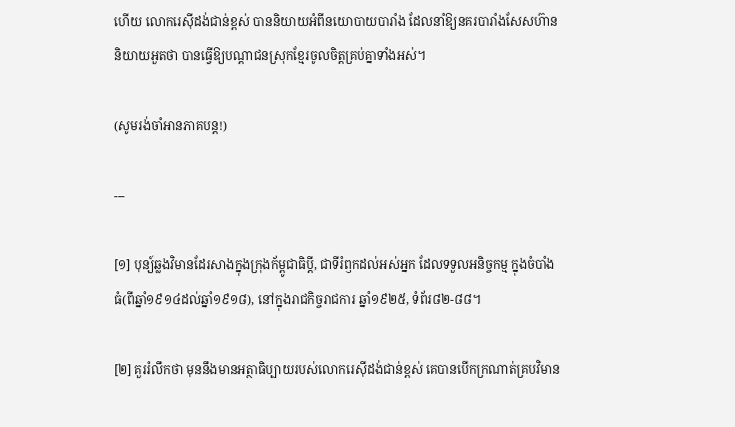ហើយ លោករេស៊ីដង់ជាន់ខ្ពស់ បាននិយាយអំពីនយោបាយបារាំង ដែលនាំឱ្យនគរបារាំងសែសហ៊ាននិយាយអួតថា បានធ្វើឱ្យបណ្តាជនស្រុកខ្មែរចូលចិត្តគ្រប់គ្នាទាំងអស់។

(សូមរង់ចាំអានភាគបន្ត!)

---

[១] បុន្យ៍ឆ្លងវិមានដែរសាងក្នុងក្រុងក័ម្ពូជាធិប្តី, ជាទីរំឭកដល់អស់អ្នក ដែលទទួលអនិច្ចកម្ម ក្នុងចំបាំងធំ(ពីឆ្នាំ១៩១៤ដល់ឆ្នាំ១៩១៨), នៅក្នុងរាជកិច្ចរាជការ ឆ្នាំ១៩២៥, ទំព័រ៨២-៨៨។

[២] គួររំលឹកថា មុននឹងមានអត្ថាធិប្បាយរបស់លោករេស៊ីដង់ជាន់ខ្ពស់ គេបានបើកក្រណាត់គ្របវិមាន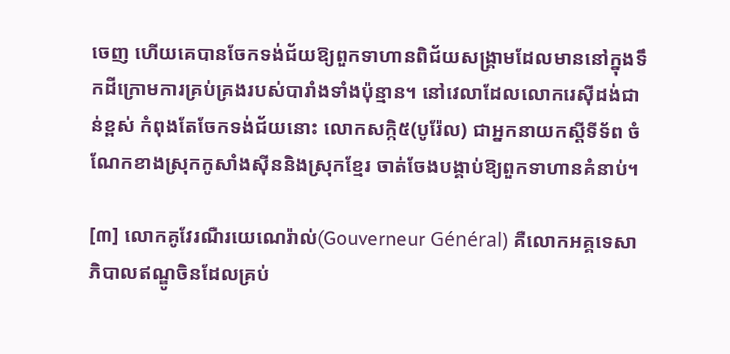ចេញ ហើយគេបានចែកទង់ជ័យឱ្យពួកទាហានពិជ័យសង្គ្រាមដែលមាននៅក្នុងទឹកដីក្រោមការគ្រប់គ្រងរបស់បារាំងទាំងប៉ុន្មាន។ នៅវេលាដែលលោករេស៊ីដង់ជាន់ខ្ពស់ កំពុងតែចែកទង់ជ័យនោះ លោកសក្កិ៥(បូរ៉ែល) ជាអ្នកនាយកស្តីទីទ័ព ចំណែកខាងស្រុកកូសាំងស៊ីននិងស្រុកខ្មែរ ចាត់ចែងបង្គាប់ឱ្យពួកទាហានគំនាប់។

[៣] លោកគូវែរណឺរយេណេរ៉ាល់(Gouverneur Général) គឺលោកអគ្គទេសាភិបាលឥណ្ឌូចិនដែលគ្រប់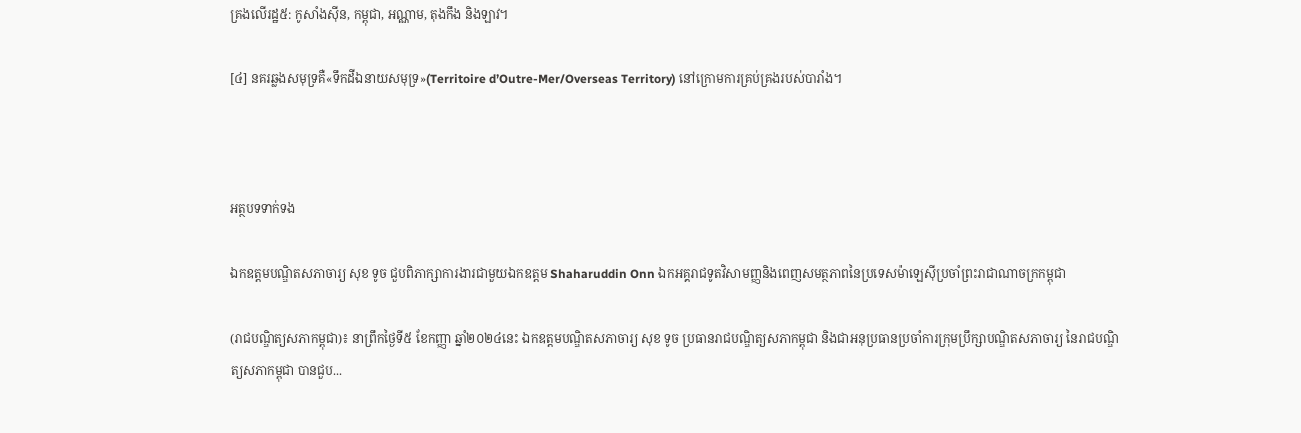គ្រងលើរដ្ឋ៥: កូសាំងស៊ីន, កម្ពុជា, អណ្ណាម, តុងកឹង និងឡាវ។

[៤] នគរឆ្លងសមុទ្រគឺ«ទឹកដីឯនាយសមុទ្រ»(Territoire d’Outre-Mer/Overseas Territory) នៅក្រោមការគ្រប់គ្រងរបស់បារាំង។



អត្ថបទទាក់ទង

ឯកឧត្ដមបណ្ឌិតសភាចារ្យ សុខ ទូច ជួបពិភាក្សាការងារជាមួយឯកឧត្ដម Shaharuddin Onn ឯកអគ្គរាជទូតវិសាមញ្ញនិងពេញសមត្ថភាពនៃប្រទេសម៉ាឡេស៊ីប្រចាំព្រះរាជាណាចក្រកម្ពុជា

(រាជបណ្ឌិត្យសភាកម្ពុជា)៖ នាព្រឹកថ្ងៃទី៥ ខែកញ្ញា ឆ្នាំ២០២៤នេះ ឯកឧត្ដមបណ្ឌិតសភាចារ្យ សុខ ទូច ប្រធានរាជបណ្ឌិត្យសភាកម្ពុជា និងជាអនុប្រធានប្រចាំការក្រុមប្រឹក្សាបណ្ឌិតសភាចារ្យ នៃរាជបណ្ឌិត្យសភាកម្ពុជា បានជួប...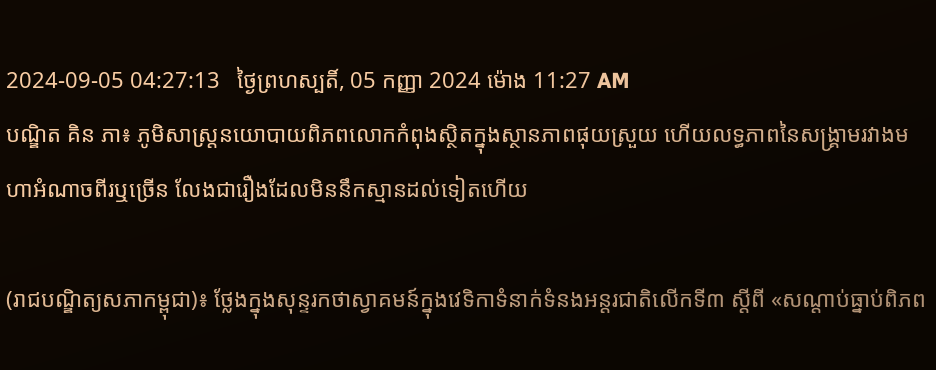2024-09-05 04:27:13   ថ្ងៃព្រហស្បតិ៍, 05 កញ្ញា 2024 ម៉ោង 11:27 AM
បណ្ឌិត គិន ភា៖ ភូមិសាស្ត្រនយោបាយពិភពលោកកំពុងស្ថិតក្នុងស្ថានភាពផុយស្រួយ ហើយលទ្ធភាពនៃសង្គ្រាមរវាងមហាអំណាចពីរឬច្រើន លែងជារឿងដែលមិននឹកស្មានដល់ទៀតហើយ

(រាជបណ្ឌិត្យសភាកម្ពុជា)៖ ថ្លែងក្នុងសុន្ទរកថាស្វាគមន៍ក្នុងវេទិកាទំនាក់ទំនងអន្តរជាតិលើកទី៣ ស្ដីពី «សណ្តាប់ធ្នាប់ពិភព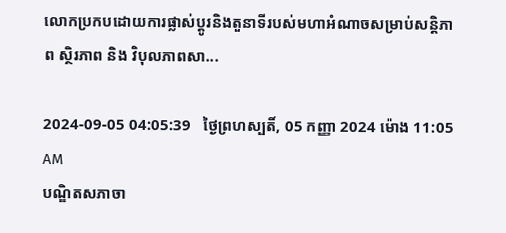លោកប្រកបដោយការផ្លាស់ប្តូរនិងតួនាទីរបស់មហាអំណាចសម្រាប់សន្តិភាព ស្ថិរភាព និង វិបុលភាពសា...

2024-09-05 04:05:39   ថ្ងៃព្រហស្បតិ៍, 05 កញ្ញា 2024 ម៉ោង 11:05 AM
បណ្ឌិតសភាចា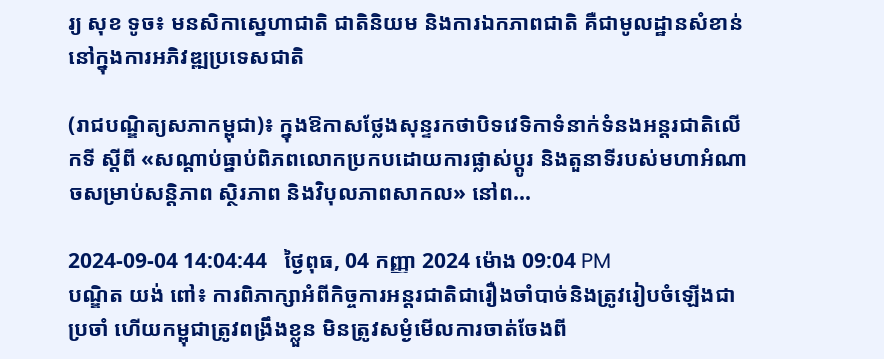រ្យ សុខ ទូច៖ មនសិកាស្នេហាជាតិ ជាតិនិយម និងការឯកភាពជាតិ គឺជាមូលដ្ឋានសំខាន់នៅក្នុងការអភិវឌ្ឍប្រទេសជាតិ

(រាជបណ្ឌិត្យសភាកម្ពុជា)៖ ក្នុងឱកាសថ្លែងសុន្ទរកថាបិទវេទិកាទំនាក់ទំនងអន្តរជាតិលើកទី ស្តីពី «សណ្តាប់ធ្នាប់ពិភពលោកប្រកបដោយការផ្លាស់ប្តូរ និងតួនាទីរបស់មហាអំណាចសម្រាប់សន្តិភាព ស្ថិរភាព និងវិបុលភាពសាកល» នៅព...

2024-09-04 14:04:44   ថ្ងៃពុធ, 04 កញ្ញា 2024 ម៉ោង 09:04 PM
បណ្ឌិត យង់ ពៅ៖ ការពិភាក្សាអំពីកិច្ចការអន្តរជាតិជារឿងចាំបាច់និងត្រូវរៀបចំឡើងជាប្រចាំ ហើយកម្ពុជាត្រូវពង្រឹងខ្លួន មិនត្រូវសម្ងំមើលការចាត់ចែងពី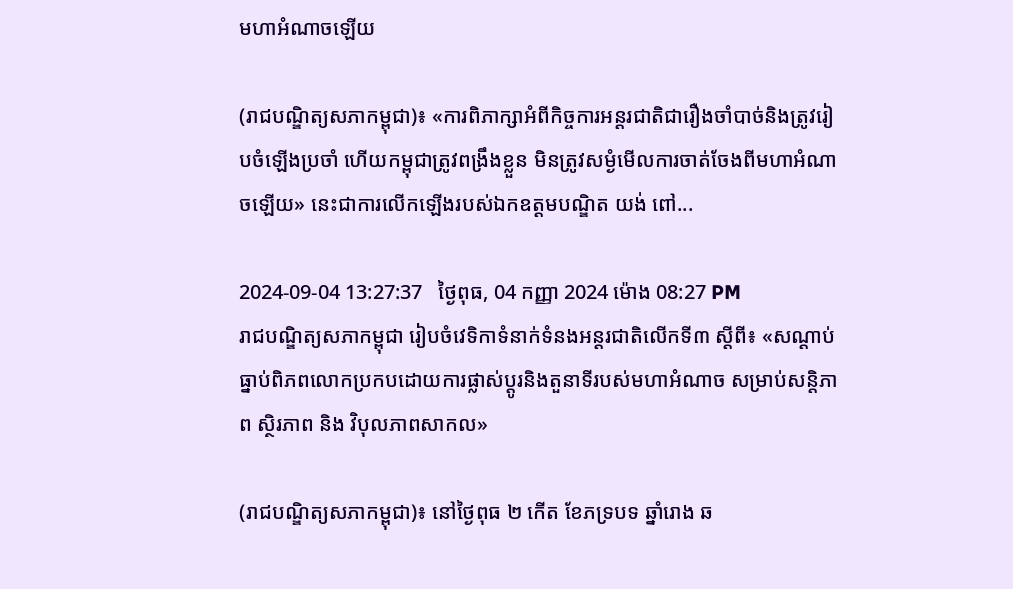មហាអំណាចឡើយ

(រាជបណ្ឌិត្យសភាកម្ពុជា)៖ «ការពិភាក្សាអំពីកិច្ចការអន្តរជាតិជារឿងចាំបាច់និងត្រូវរៀបចំឡើងប្រចាំ ហើយកម្ពុជាត្រូវពង្រឹងខ្លួន មិនត្រូវសម្ងំមើលការចាត់ចែងពីមហាអំណាចឡើយ» នេះជាការលើកឡើងរបស់ឯកឧត្ដមបណ្ឌិត យង់ ពៅ...

2024-09-04 13:27:37   ថ្ងៃពុធ, 04 កញ្ញា 2024 ម៉ោង 08:27 PM
រាជបណ្ឌិត្យសភាកម្ពុជា រៀបចំវេទិកាទំនាក់ទំនងអន្តរជាតិលើកទី៣ ស្ដីពី៖ «សណ្តាប់ធ្នាប់ពិភពលោកប្រកបដោយការផ្លាស់ប្តូរនិងតួនាទីរបស់មហាអំណាច សម្រាប់សន្តិភាព ស្ថិរភាព និង វិបុលភាពសាកល»

(រាជបណ្ឌិត្យសភាកម្ពុជា)៖ នៅថ្ងៃពុធ ២ កើត ខែភទ្របទ ឆ្នាំរោង ឆ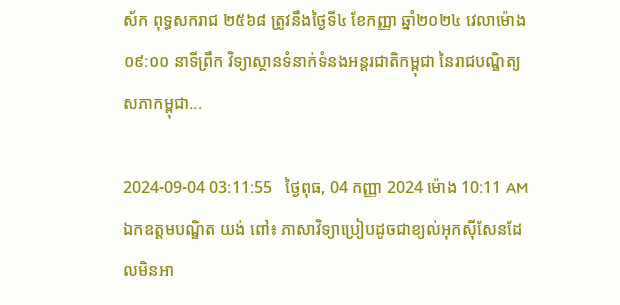ស័ក ពុទ្ធសករាជ ២៥៦៨ ត្រូវនឹងថ្ងៃទី៤ ខែកញ្ញា ឆ្នាំ២០២៤ វេលាម៉ោង ០៩:០០ នាទីព្រឹក វិទ្យាស្ថានទំនាក់ទំនងអន្តរជាតិកម្ពុជា នៃរាជបណ្ឌិត្យសភាកម្ពុជា...

2024-09-04 03:11:55   ថ្ងៃពុធ, 04 កញ្ញា 2024 ម៉ោង 10:11 AM
ឯកឧត្ដមបណ្ឌិត យង់ ពៅ៖ ភាសាវិទ្យាប្រៀបដូចជាខ្យល់អុកស៊ីសែនដែលមិនអា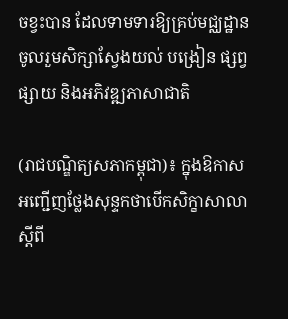ចខ្វះបាន ដែលទាមទារឱ្យគ្រប់មជ្ឈដ្ឋានចូលរួមសិក្សាស្វែងយល់ បង្រៀន ផ្សព្វផ្សាយ និងអភិវឌ្ឍភាសាជាតិ

(រាជបណ្ឌិត្យសភាកម្ពុជា)៖ ក្នុងឱកាសអញ្ជើញថ្លែងសុន្ទកថាបើកសិក្ខាសាលា ស្ដីពី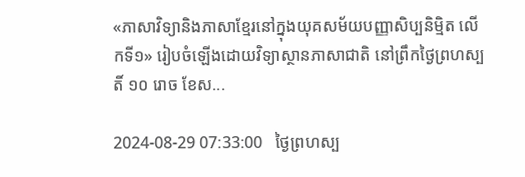«ភាសាវិទ្យានិងភាសាខ្មែរនៅក្នុងយុគសម័យបញ្ញាសិប្បនិម្មិត លើកទី១» រៀបចំឡើងដោយវិទ្យាស្ថានភាសាជាតិ នៅព្រឹកថ្ងៃព្រហស្បតិ៍ ១០ រោច ខែស...

2024-08-29 07:33:00   ថ្ងៃព្រហស្ប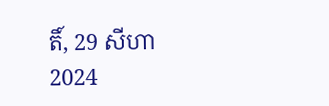តិ៍, 29 សីហា 2024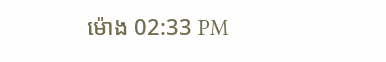ម៉ោង 02:33 PM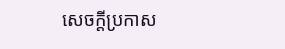សេចក្តីប្រកាស